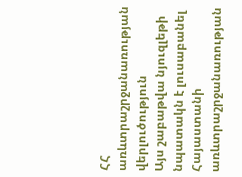ՀՀ առևտրաշրջանառության վերլուծություն
Այս շաբաթվա նյուզլեթի նպատակն է լուսաբանել Հայաստանի առևտրաշրջանառության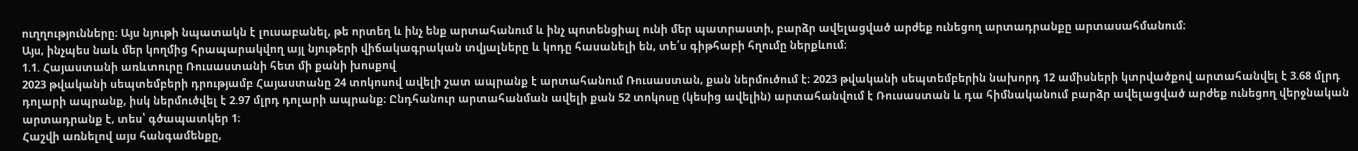ուղղությունները։ Այս նյութի նպատակն է լուսաբանել, թե որտեղ և ինչ ենք արտահանում և ինչ պոտենցիալ ունի մեր պատրաստի, բարձր ավելացված արժեք ունեցող արտադրանքը արտասահմանում։
Այս, ինչպես նաև մեր կողմից հրապարակվող այլ նյութերի վիճակագրական տվյալները և կոդը հասանելի են, տե՛ս գիթհաբի հղումը ներքևում։
1.1. Հայաստանի առևտուրը Ռուսաստանի հետ մի քանի խոսքով
2023 թվականի սեպտեմբերի դրությամբ Հայաստանը 24 տոկոսով ավելի շատ ապրանք է արտահանում Ռուսաստան, քան ներմուծում է։ 2023 թվականի սեպտեմբերին նախորդ 12 ամիսների կտրվածքով արտահանվել է 3.68 մլրդ դոլարի ապրանք, իսկ ներմուծվել է 2.97 մլրդ դոլարի ապրանք։ Ընդհանուր արտահանման ավելի քան 52 տոկոսը (կեսից ավելին) արտահանվում է Ռուսաստան և դա հիմնականում բարձր ավելացված արժեք ունեցող վերջնական արտադրանք է, տես՝ գծապատկեր 1։
Հաշվի առնելով այս հանգամենքը,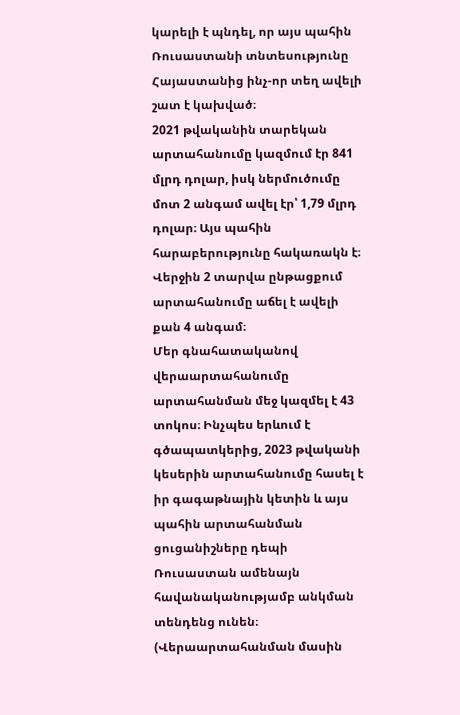կարելի է պնդել, որ այս պահին Ռուսաստանի տնտեսությունը Հայաստանից ինչ-որ տեղ ավելի շատ է կախված։
2021 թվականին տարեկան արտահանումը կազմում էր 841 մլրդ դոլար, իսկ ներմուծումը մոտ 2 անգամ ավել էր՝ 1,79 մլրդ դոլար։ Այս պահին հարաբերությունը հակառակն է։ Վերջին 2 տարվա ընթացքում արտահանումը աճել է ավելի քան 4 անգամ։
Մեր գնահատականով վերաարտահանումը արտահանման մեջ կազմել է 43 տոկոս։ Ինչպես երևում է գծապատկերից, 2023 թվականի կեսերին արտահանումը հասել է իր գագաթնային կետին և այս պահին արտահանման ցուցանիշները դեպի Ռուսաստան ամենայն հավանականությամբ անկման տենդենց ունեն։ (Վերաարտահանման մասին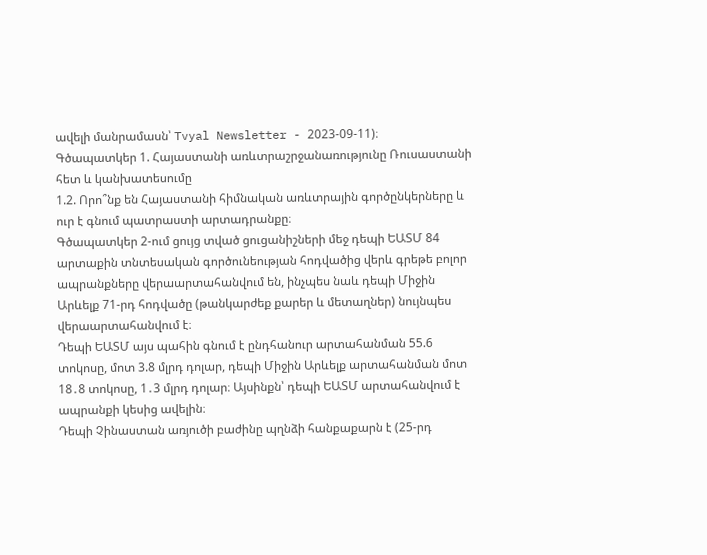ավելի մանրամասն՝ Tvyal Newsletter - 2023-09-11)։
Գծապատկեր 1. Հայաստանի առևտրաշրջանառությունը Ռուսաստանի հետ և կանխատեսումը
1.2. Որո՞նք են Հայաստանի հիմնական առևտրային գործընկերները և ուր է գնում պատրաստի արտադրանքը։
Գծապատկեր 2-ում ցույց տված ցուցանիշների մեջ դեպի ԵԱՏՄ 84 արտաքին տնտեսական գործունեության հոդվածից վերև գրեթե բոլոր ապրանքները վերաարտահանվում են, ինչպես նաև դեպի Միջին Արևելք 71-րդ հոդվածը (թանկարժեք քարեր և մետաղներ) նույնպես վերաարտահանվում է։
Դեպի ԵԱՏՄ այս պահին գնում է ընդհանուր արտահանման 55.6 տոկոսը, մոտ 3.8 մլրդ դոլար, դեպի Միջին Արևելք արտահանման մոտ 18․8 տոկոսը, 1․3 մլրդ դոլար։ Այսինքն՝ դեպի ԵԱՏՄ արտահանվում է ապրանքի կեսից ավելին։
Դեպի Չինաստան առյուծի բաժինը պղնձի հանքաքարն է (25-րդ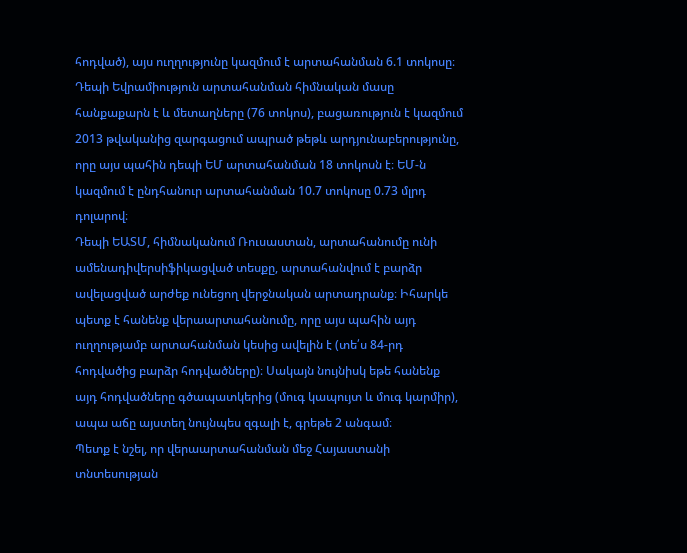հոդված), այս ուղղությունը կազմում է արտահանման 6.1 տոկոսը։
Դեպի Եվրամիություն արտահանման հիմնական մասը հանքաքարն է և մետաղները (76 տոկոս), բացառություն է կազմում 2013 թվականից զարգացում ապրած թեթև արդյունաբերությունը, որը այս պահին դեպի ԵՄ արտահանման 18 տոկոսն է։ ԵՄ-ն կազմում է ընդհանուր արտահանման 10.7 տոկոսը 0.73 մլրդ դոլարով։
Դեպի ԵԱՏՄ, հիմնականում Ռուսաստան, արտահանումը ունի ամենադիվերսիֆիկացված տեսքը, արտահանվում է բարձր ավելացված արժեք ունեցող վերջնական արտադրանք։ Իհարկե պետք է հանենք վերաարտահանումը, որը այս պահին այդ ուղղությամբ արտահանման կեսից ավելին է (տե՛ս 84-րդ հոդվածից բարձր հոդվածները)։ Սակայն նույնիսկ եթե հանենք այդ հոդվածները գծապատկերից (մուգ կապույտ և մուգ կարմիր), ապա աճը այստեղ նույնպես զգալի է, գրեթե 2 անգամ։
Պետք է նշել, որ վերաարտահանման մեջ Հայաստանի տնտեսության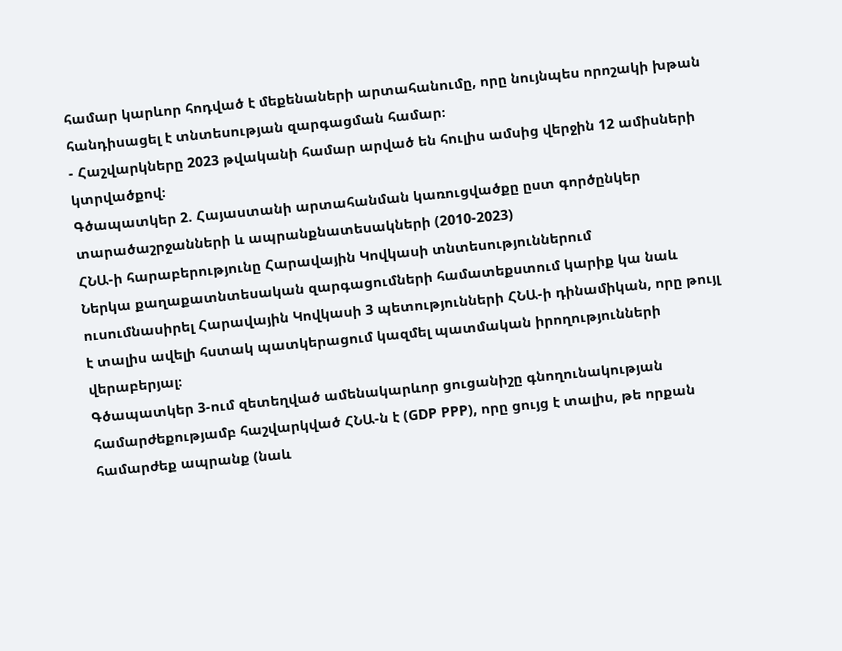համար կարևոր հոդված է մեքենաների արտահանումը, որը նույնպես որոշակի խթան հանդիսացել է տնտեսության զարգացման համար։
- Հաշվարկները 2023 թվականի համար արված են հուլիս ամսից վերջին 12 ամիսների կտրվածքով։
Գծապատկեր 2. Հայաստանի արտահանման կառուցվածքը ըստ գործընկեր տարածաշրջանների և ապրանքնատեսակների (2010-2023)
ՀՆԱ-ի հարաբերությունը Հարավային Կովկասի տնտեսություններում
Ներկա քաղաքատնտեսական զարգացումների համատեքստում կարիք կա նաև ուսումնասիրել Հարավային Կովկասի 3 պետությունների ՀՆԱ-ի դինամիկան, որը թույլ է տալիս ավելի հստակ պատկերացում կազմել պատմական իրողությունների վերաբերյալ։
Գծապատկեր 3-ում զետեղված ամենակարևոր ցուցանիշը գնողունակության համարժեքությամբ հաշվարկված ՀՆԱ-ն է (GDP PPP), որը ցույց է տալիս, թե որքան համարժեք ապրանք (նաև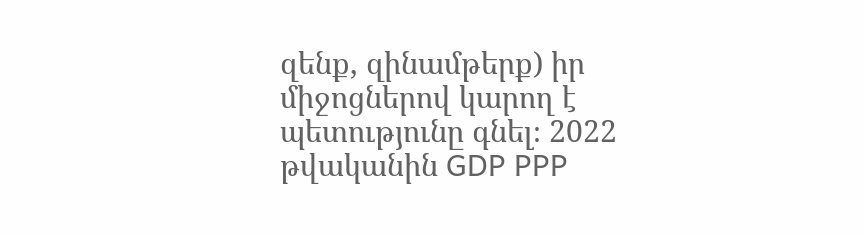զենք, զինամթերք) իր միջոցներով կարող է պետությունը գնել։ 2022 թվականին GDP PPP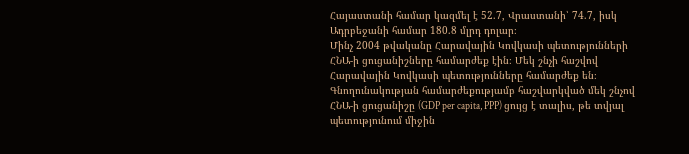Հայաստանի համար կազմել է 52.7, Վրաստանի՝ 74.7, իսկ Ադրբեջանի համար 180.8 մլրդ դոլար։
Մինչ 2004 թվականը Հարավային Կովկասի պետությունների ՀՆԱ-ի ցուցանիշները համարժեք էին։ Մեկ շնչի հաշվով Հարավային Կովկասի պետությունները համարժեք են։ Գնողունակության համարժեքությամբ հաշվարկված մեկ շնչով ՀՆԱ-ի ցուցանիշը (GDP per capita, PPP) ցույց է տալիս, թե տվյալ պետությունում միջին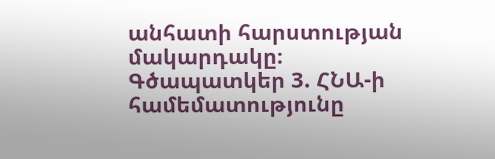անհատի հարստության մակարդակը։
Գծապատկեր 3. ՀՆԱ-ի համեմատությունը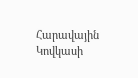Հարավային Կովկասի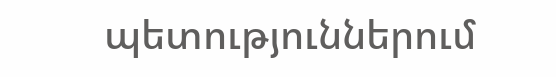պետություններում